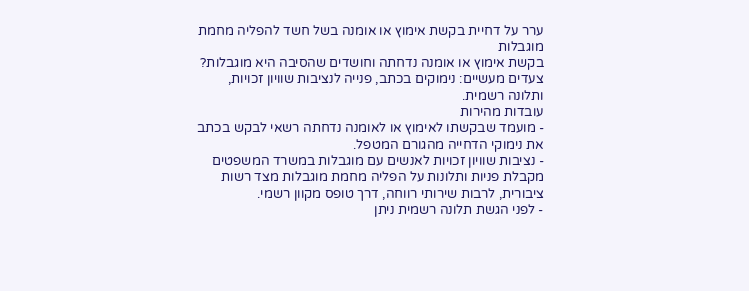ערר על דחיית בקשת אימוץ או אומנה בשל חשד להפליה מחמת מוגבלות
בקשת אימוץ או אומנה נדחתה וחושדים שהסיבה היא מוגבלות? צעדים מעשיים: נימוקים בכתב, פנייה לנציבות שוויון זכויות, ותלונה רשמית.
עובדות מהירות
- מועמד שבקשתו לאימוץ או לאומנה נדחתה רשאי לבקש בכתב את נימוקי הדחייה מהגורם המטפל.
- נציבות שוויון זכויות לאנשים עם מוגבלות במשרד המשפטים מקבלת פניות ותלונות על הפליה מחמת מוגבלות מצד רשות ציבורית, לרבות שירותי רווחה, דרך טופס מקוון רשמי.
- לפני הגשת תלונה רשמית ניתן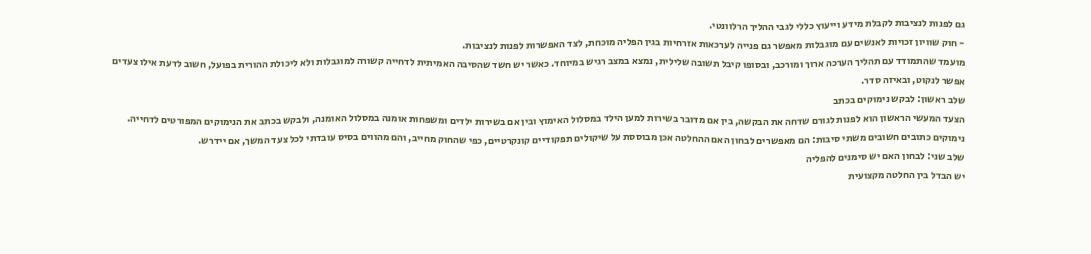גם לפנות לנציבות לקבלת מידע וייעוץ כללי לגבי ההליך הרלוונטי.
- חוק שוויון זכויות לאנשים עם מוגבלות מאפשר גם פנייה לערכאות אזרחיות בגין הפליה מוכחת, לצד האפשרות לפנות לנציבות.
מועמד שהתמודד עם תהליך הערכה ארוך ומורכב, ובסופו קיבל תשובה שלילית, נמצא במצב רגיש במיוחד. כאשר יש חשד שהסיבה האמיתית לדחייה קשורה למוגבלות ולא ליכולת ההורית בפועל, חשוב לדעת אילו צעדים אפשר לנקוט, ובאיזה סדר.
שלב ראשון: לבקש נימוקים בכתב
הצעד המעשי הראשון הוא לפנות לגורם שדחה את הבקשה, בין אם מדובר בשירות למען הילד במסלול האימוץ ובין אם בשירות ילדים ומשפחות אומנה במסלול האומנה, ולבקש בכתב את הנימוקים המפורטים לדחייה. נימוקים כתובים חשובים משתי סיבות: הם מאפשרים לבחון האם ההחלטה אכן מבוססת על שיקולים תפקודיים קונקרטיים, כפי שהחוק מחייב, והם מהווים בסיס עובדתי לכל צעד המשך, אם יידרש.
שלב שני: לבחון האם יש סימנים להפליה
יש הבדל בין החלטה מקצועית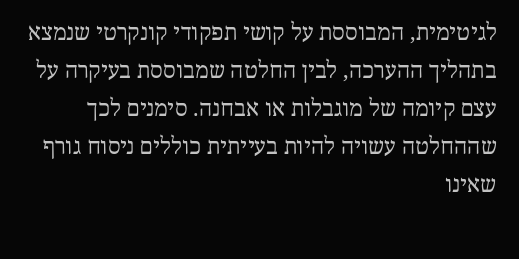לגיטימית, המבוססת על קושי תפקודי קונקרטי שנמצא בתהליך ההערכה, לבין החלטה שמבוססת בעיקרה על עצם קיומה של מוגבלות או אבחנה. סימנים לכך שההחלטה עשויה להיות בעייתית כוללים ניסוח גורף שאינו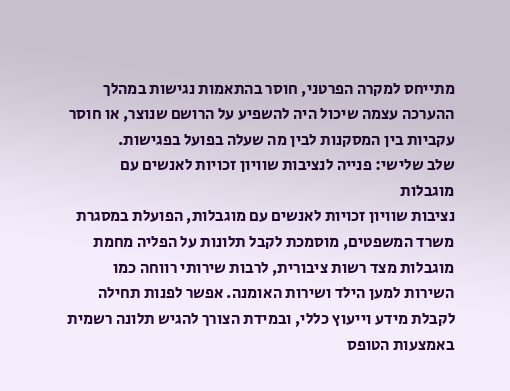מתייחס למקרה הפרטני, חוסר בהתאמות נגישות במהלך ההערכה עצמה שיכול היה להשפיע על הרושם שנוצר, או חוסר עקביות בין המסקנות לבין מה שעלה בפועל בפגישות.
שלב שלישי: פנייה לנציבות שוויון זכויות לאנשים עם מוגבלות
נציבות שוויון זכויות לאנשים עם מוגבלות, הפועלת במסגרת משרד המשפטים, מוסמכת לקבל תלונות על הפליה מחמת מוגבלות מצד רשות ציבורית, לרבות שירותי רווחה כמו השירות למען הילד ושירות האומנה. אפשר לפנות תחילה לקבלת מידע וייעוץ כללי, ובמידת הצורך להגיש תלונה רשמית באמצעות הטופס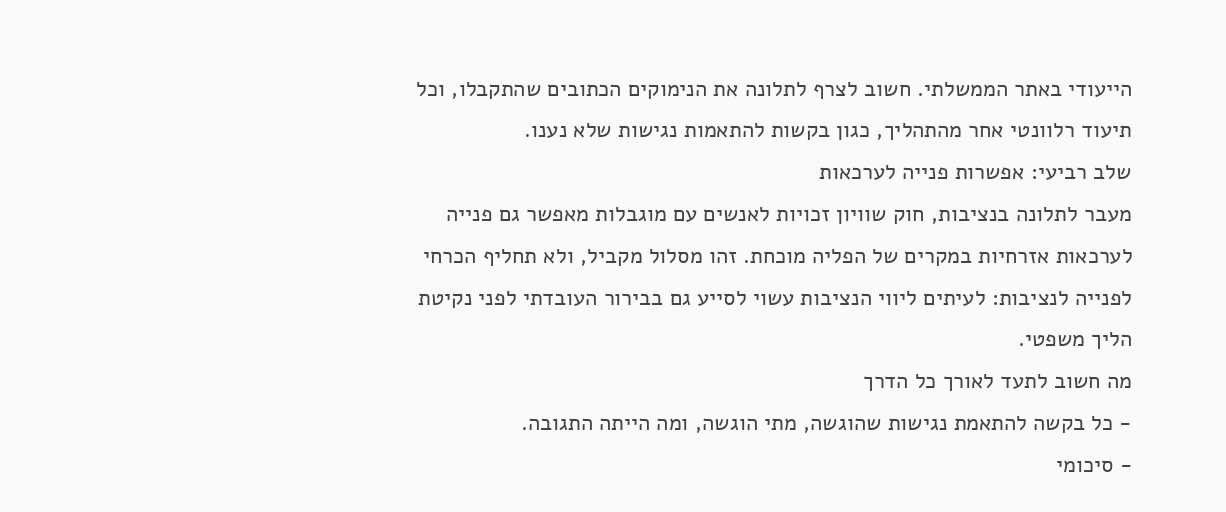הייעודי באתר הממשלתי. חשוב לצרף לתלונה את הנימוקים הכתובים שהתקבלו, וכל תיעוד רלוונטי אחר מהתהליך, כגון בקשות להתאמות נגישות שלא נענו.
שלב רביעי: אפשרות פנייה לערכאות
מעבר לתלונה בנציבות, חוק שוויון זכויות לאנשים עם מוגבלות מאפשר גם פנייה לערכאות אזרחיות במקרים של הפליה מוכחת. זהו מסלול מקביל, ולא תחליף הכרחי לפנייה לנציבות: לעיתים ליווי הנציבות עשוי לסייע גם בבירור העובדתי לפני נקיטת הליך משפטי.
מה חשוב לתעד לאורך כל הדרך
- כל בקשה להתאמת נגישות שהוגשה, מתי הוגשה, ומה הייתה התגובה.
- סיכומי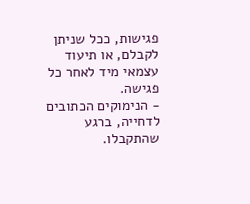פגישות, ככל שניתן לקבלם, או תיעוד עצמאי מיד לאחר כל פגישה.
- הנימוקים הכתובים לדחייה, ברגע שהתקבלו.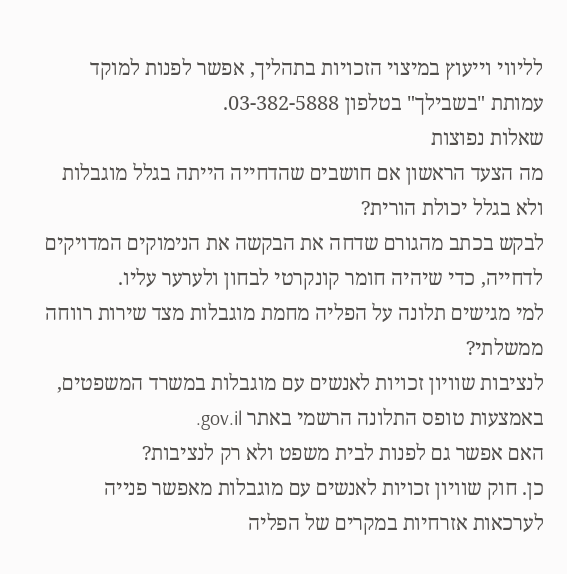לליווי וייעוץ במיצוי הזכויות בתהליך, אפשר לפנות למוקד עמותת "בשבילך" בטלפון 03-382-5888.
שאלות נפוצות
מה הצעד הראשון אם חושבים שהדחייה הייתה בגלל מוגבלות ולא בגלל יכולת הורית?
לבקש בכתב מהגורם שדחה את הבקשה את הנימוקים המדויקים לדחייה, כדי שיהיה חומר קונקרטי לבחון ולערער עליו.
למי מגישים תלונה על הפליה מחמת מוגבלות מצד שירות רווחה ממשלתי?
לנציבות שוויון זכויות לאנשים עם מוגבלות במשרד המשפטים, באמצעות טופס התלונה הרשמי באתר gov.il.
האם אפשר גם לפנות לבית משפט ולא רק לנציבות?
כן. חוק שוויון זכויות לאנשים עם מוגבלות מאפשר פנייה לערכאות אזרחיות במקרים של הפליה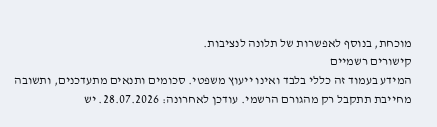מוכחת, בנוסף לאפשרות של תלונה לנציבות.
קישורים רשמיים
המידע בעמוד זה כללי בלבד ואינו ייעוץ משפטי. סכומים ותנאים מתעדכנים, ותשובה מחייבת תתקבל רק מהגורם הרשמי. עודכן לאחרונה: 28.07.2026. יש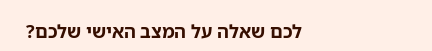לכם שאלה על המצב האישי שלכם?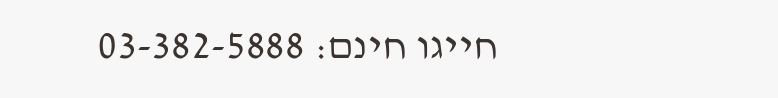חייגו חינם: 03-382-5888